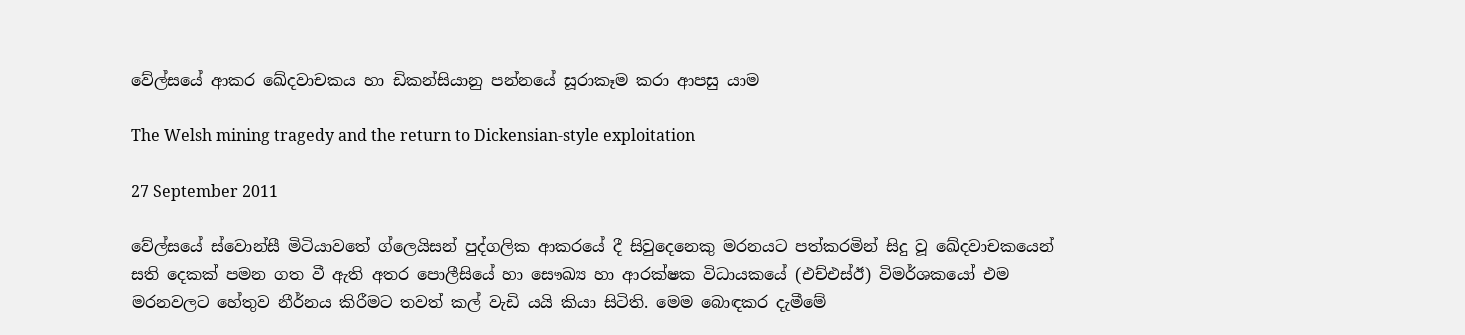වේල්සයේ ආකර ඛේදවාචකය හා ඩිකන්සියානු පන්නයේ සූරාකෑම කරා ආපසු යාම

The Welsh mining tragedy and the return to Dickensian-style exploitation

27 September 2011

වේල්සයේ ස්වොන්සී මිටියාවතේ ග්ලෙයිසන් පුද්ගලික ආකරයේ දී සිවුදෙනෙකු මරනයට පත්කරමින් සිදු වූ ඛේදවාචකයෙන් සති දෙකක් පමන ගත වී ඇති අතර පොලීසියේ හා සෞඛ්‍ය හා ආරක්ෂක විධායකයේ (එච්එස්ඊ) විමර්ශකයෝ එම මරනවලට හේතුව නීර්නය කිරීමට තවත් කල් වැඩි යයි කියා සිටිති. මෙම බොඳකර දැමීමේ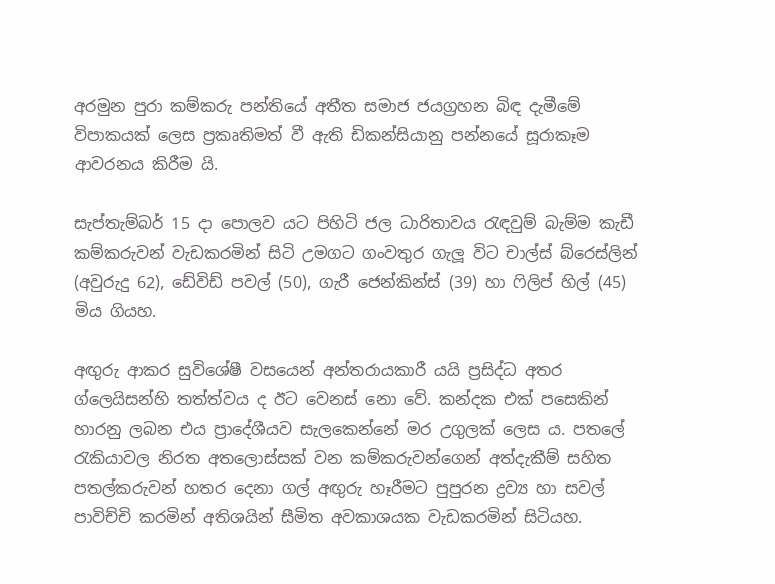අරමුන පුරා කම්කරු පන්තියේ අතීත සමාජ ජයග්‍රහන බිඳ දැමීමේ විපාකයක් ලෙස ප්‍රකෘතිමත් වී ඇති ඩිකන්සියානු පන්නයේ සූරාකෑම ආවරනය කිරීම යි.

සැප්තැම්බර් 15 දා පොලව යට පිහිටි ජල ධාරිතාවය රැඳවුම් බැම්ම කැඩී කම්කරුවන් වැඩකරමින් සිටි උමගට ගංවතුර ගැලූ විට චාල්ස් බ්රෙස්ලින් (අවුරුදු 62), ඩේවිඩ් පවල් (50), ගැරී ජෙන්කින්ස් (39) හා ෆිලිප් හිල් (45) මිය ගියහ.

අඟුරු ආකර සුවිශේෂී වසයෙන් අන්තරායකාරී යයි ප්‍රසිද්ධ අතර ග්ලෙයිසන්හි තත්ත්වය ද ඊට වෙනස් නො වේ. කන්දක එක් පසෙකින් හාරනු ලබන එය ප්‍රාදේශීයව සැලකෙන්නේ මර උගුලක් ලෙස ය. පතලේ රැකියාවල නිරත අතලොස්සක් වන කම්කරුවන්ගෙන් අත්දැකීම් සහිත පතල්කරුවන් හතර දෙනා ගල් අඟුරු හෑරීමට පුපුරන ද්‍රව්‍ය හා සවල් පාවිච්චි කරමින් අතිශයින් සීමිත අවකාශයක වැඩකරමින් සිටියහ.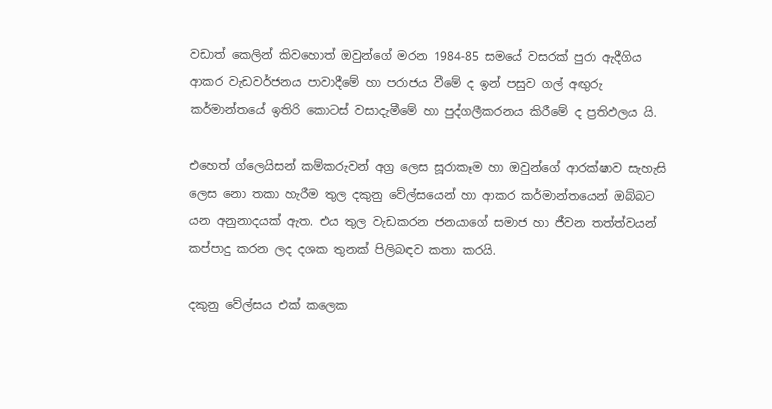වඩාත් කෙලින් කිවහොත් ඔවුන්ගේ මරන 1984-85 සමයේ වසරක් පුරා ඇදීගිය ආකර වැඩවර්ජනය පාවාදීමේ හා පරාජය වීමේ ද ඉන් පසුව ගල් අඟුරු කර්මාන්තයේ ඉතිරි කොටස් වසාදැමීමේ හා පුද්ගලීකරනය කිරීමේ ද ප්‍රතිඵලය යි.

එහෙත් ග්ලෙයිසන් කම්කරුවන් අග්‍ර ලෙස සූරාකෑම හා ඔවුන්ගේ ආරක්ෂාව සැහැසි ලෙස නො තකා හැරීම තුල දකුනු වේල්සයෙන් හා ආකර කර්මාන්තයෙන් ඔබ්බට යන අනුනාදයක් ඇත. එය තුල වැඩකරන ජනයාගේ සමාජ හා ජීවන තත්ත්වයන් කප්පාදු කරන ලද දශක තුනක් පිලිබඳව කතා කරයි.

දකුනු වේල්සය එක් කලෙක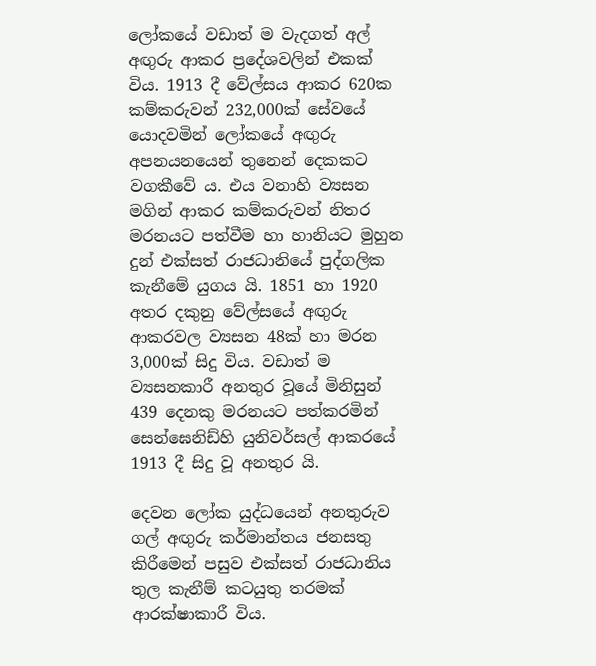ලෝකයේ වඩාත් ම වැදගත් අල් අඟුරු ආකර ප්‍රදේශවලින් එකක් විය. 1913 දී වේල්සය ආකර 620ක කම්කරුවන් 232,000ක් සේවයේ යොදවමින් ලෝකයේ අඟුරු අපනයනයෙන් තුනෙන් දෙකකට වගකීවේ ය. එය වනාහි ව්‍යසන මගින් ආකර කම්කරුවන් නිතර මරනයට පත්වීම හා හානියට මුහුන දුන් එක්සත් රාජධානියේ පුද්ගලික කැනීමේ යුගය යි. 1851 හා 1920 අතර දකුනු වේල්සයේ අඟුරු ආකරවල ව්‍යසන 48ක් හා මරන 3,000ක් සිදු විය. වඩාත් ම ව්‍යසනකාරී අනතුර වූයේ මිනිසුන් 439 දෙනකු මරනයට පත්කරමින් සෙන්ඝෙනිඩ්හි යුනිවර්සල් ආකරයේ 1913 දී සිදු වූ අනතුර යි.

දෙවන ලෝක යුද්ධයෙන් අනතුරුව ගල් අඟුරු කර්මාන්තය ජනසතු කිරීමෙන් පසුව එක්සත් රාජධානිය තුල කැනීම් කටයුතු තරමක් ආරක්ෂාකාරී විය.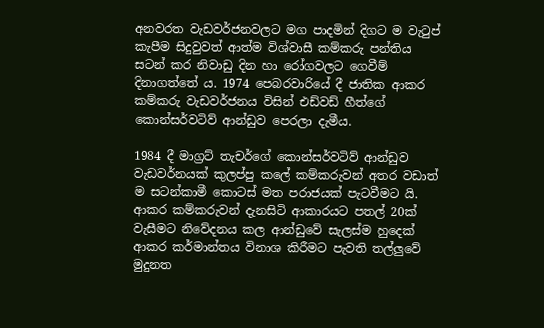අනවරත වැඩවර්ජනවලට මග පාදමින් දිගට ම වැටුප් කැපීම සිදුවුවත් ආත්ම විශ්වාසී කම්කරු පන්තිය සටන් කර නිවාඩු දින හා රෝගවලට ගෙවීම් දිනාගත්තේ ය. 1974 පෙබරවාරියේ දී ජාතික ආකර කම්කරු වැඩවර්ජනය විසින් එඩ්වඩ් හීත්ගේ කොන්සර්වටිව් ආන්ඩුව පෙරලා දැමීය.

1984 දී මාග්‍රට් තැචර්ගේ කොන්සර්වටිව් ආන්ඩුව වැඩවර්නයක් කුලප්පු කලේ කම්කරුවන් අතර වඩාත් ම සටන්කාමී කොටස් මත පරාජයක් පැටවීමට යි. ආකර කම්කරුවන් දැනසිටි ආකාරයට පතල් 20ක් වැසීමට නිවේදනය කල ආන්ඩුවේ සැලස්ම හුදෙක් ආකර කර්මාන්තය විනාශ කිරීමට පැවති තල්ලුවේ මුදුනත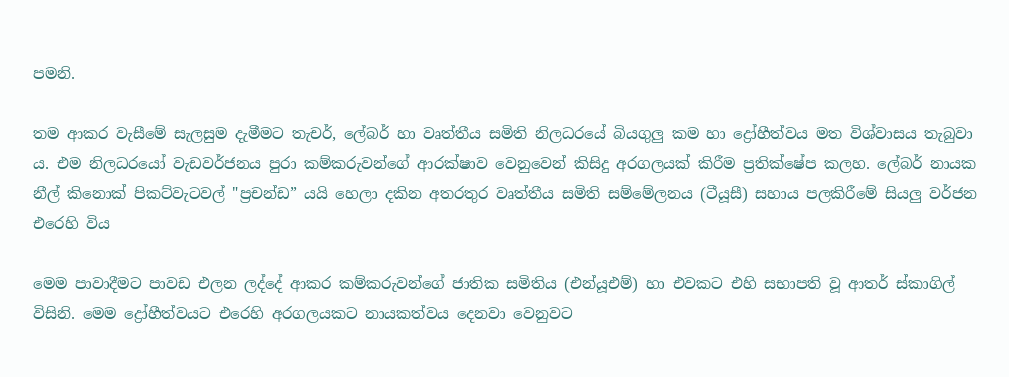පමනි.

තම ආකර වැසීමේ සැලසුම දැමීමට තැචර්, ලේබර් හා වෘත්තීය සමිති නිලධරයේ බියගුලු කම හා ද්‍රෝහීත්වය මත විශ්වාසය තැබුවා ය. එම නිලධරයෝ වැඩවර්ජනය පුරා කම්කරුවන්ගේ ආරක්ෂාව වෙනුවෙන් කිසිදු අරගලයක් කිරීම ප්‍රතික්ෂේප කලහ. ලේබර් නායක නීල් කිනොක් පිකට්වැටවල් "ප්‍රචන්ඩ” යයි හෙලා දකින අතරතුර වෘත්තීය සමිති සම්මේලනය (ටීයූසී) සහාය පලකිරීමේ සියලු වර්ජන එරෙහි විය

මෙම පාවාදීමට පාවඩ එලන ලද්දේ ආකර කම්කරුවන්ගේ ජාතික සමිතිය (එන්යූඑම්) හා එවකට එහි සභාපති වූ ආතර් ස්කාගිල් විසිනි. මෙම ද්‍රෝහීත්වයට එරෙහි අරගලයකට නායකත්වය දෙනවා වෙනුවට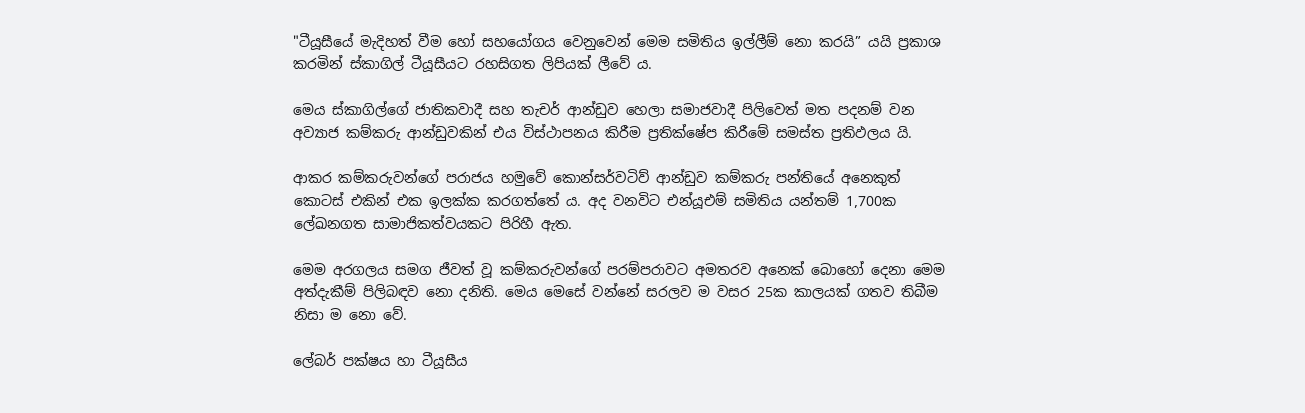"ටීයූසීයේ මැදිහත් වීම හෝ සහයෝගය වෙනුවෙන් මෙම සමිතිය ඉල්ලීම් නො කරයි” යයි ප්‍රකාශ කරමින් ස්කාගිල් ටීයූසීයට රහසිගත ලිපියක් ලීවේ ය.

මෙය ස්කාගිල්ගේ ජාතිකවාදී සහ තැචර් ආන්ඩුව හෙලා සමාජවාදී පිලිවෙත් මත පදනම් වන අව්‍යාජ කම්කරු ආන්ඩුවකින් එය විස්ථාපනය කිරීම ප්‍රතික්ෂේප කිරීමේ සමස්ත ප්‍රතිඵලය යි.

ආකර කම්කරුවන්ගේ පරාජය හමුවේ කොන්සර්වටිව් ආන්ඩුව කම්කරු පන්තියේ අනෙකුත් කොටස් එකින් එක ඉලක්ක කරගත්තේ ය. අද වනවිට එන්යූඑම් සමිතිය යන්තම් 1,700ක ලේඛනගත සාමාජිකත්වයකට පිරිහී ඇත.

මෙම අරගලය සමග ජීවත් වූ කම්කරුවන්ගේ පරම්පරාවට අමතරව අනෙක් බොහෝ දෙනා මෙම අත්දැකීම් පිලිබඳව නො දනිති. මෙය මෙසේ වන්නේ සරලව ම වසර 25ක කාලයක් ගතව තිබීම නිසා ම නො වේ.

ලේබර් පක්ෂය හා ටීයූසීය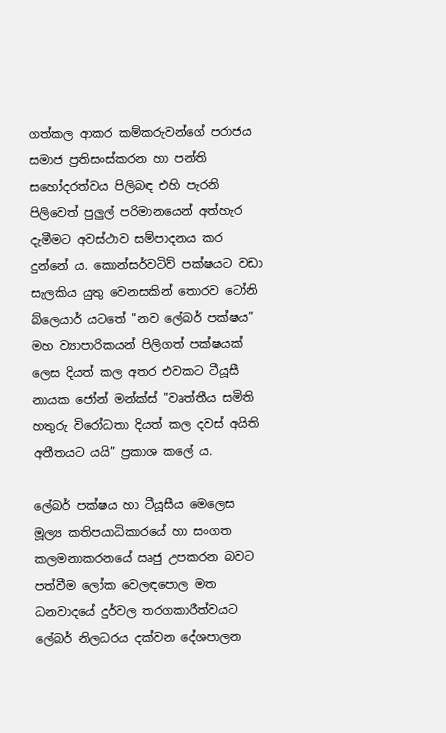ගත්කල ආකර කම්කරුවන්ගේ පරාජය සමාජ ප්‍රතිසංස්කරන හා පන්ති සහෝදරත්වය පිලිබඳ එහි පැරනි පිලිවෙත් පුලුල් පරිමානයෙන් අත්හැර දැමීමට අවස්ථාව සම්පාදනය කර දුන්නේ ය. කොන්සර්වටිව් පක්ෂයට වඩා සැලකිය යුතු වෙනසකින් තොරව ටෝනි බ්ලෙයාර් යටතේ "නව ලේබර් පක්ෂය” මහ ව්‍යාපාරිකයන් පිලිගත් පක්ෂයක් ලෙස දියත් කල අතර එවකට ටීයූසී නායක ජෝන් මන්ක්ස් "වෘත්තීය සමිති හතුරු විරෝධතා දියත් කල දවස් අයිති අතීතයට යයි” ප්‍රකාශ කලේ ය.

ලේබර් පක්ෂය හා ටීයූසීය මෙලෙස මූල්‍ය කතිපයාධිකාරයේ හා සංගත කලමනාකරනයේ ඍජු උපකරන බවට පත්වීම ලෝක වෙලඳපොල මත ධනවාදයේ දුර්වල තරගකාරීත්වයට ලේබර් නිලධරය දක්වන දේශපාලන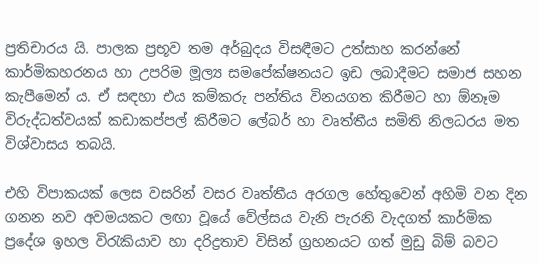ප්‍රතිචාරය යි. පාලක ප්‍රභූව තම අර්බුදය විසඳීමට උත්සාහ කරන්නේ කාර්මිකහරනය හා උපරිම මූල්‍ය සමපේක්ෂනයට ඉඩ ලබාදීමට සමාජ සහන කැපීමෙන් ය. ඒ සඳහා එය කම්කරු පන්තිය විනයගත කිරීමට හා ඕනෑම විරුද්ධත්වයක් කඩාකප්පල් කිරීමට ලේබර් හා වෘත්තීය සමිති නිලධරය මත විශ්වාසය තබයි.

එහි විපාකයක් ලෙස වසරින් වසර වෘත්තීය අරගල හේතුවෙන් අහිමි වන දින ගනන නව අවමයකට ලඟා වූයේ වේල්සය වැනි පැරනි වැදගත් කාර්මික ප්‍රදේශ ඉහල විරැකියාව හා දරිද්‍රතාව විසින් ග්‍රහනයට ගත් මුඩු බිම් බවට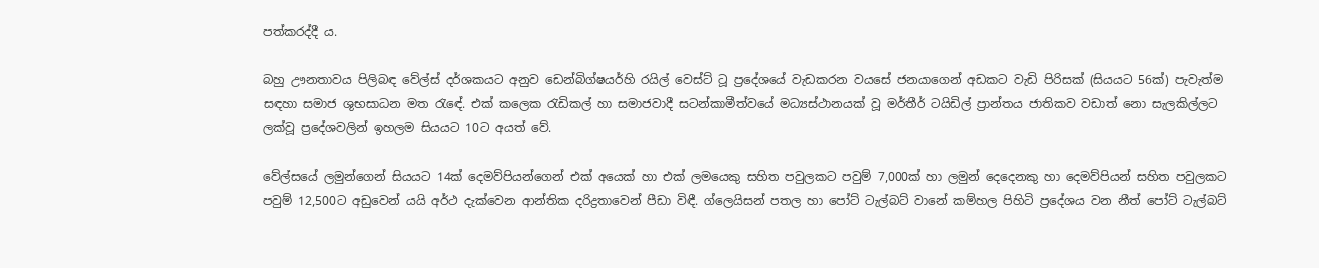පත්කරද්දී ය.

බහු ඌනතාවය පිලිබඳ වේල්ස් දර්ශකයට අනුව ඩෙන්බිග්ෂයර්හි රයිල් වෙස්ට් ටූ ප්‍රදේශයේ වැඩකරන වයසේ ජනයාගෙන් අඩකට වැඩි පිරිසක් (සියයට 56ක්) පැවැත්ම සඳහා සමාජ ශුභසාධන මත රැඳේ. එක් කලෙක රැඩිකල් හා සමාජවාදී සටන්කාමීත්වයේ මධ්‍යස්ථානයක් වූ මර්තීර් ටයිඩිල් ප්‍රාන්තය ජාතිකව වඩාත් නො සැලකිල්ලට ලක්වූ ප්‍රදේශවලින් ඉහලම සියයට 10ට අයත් වේ.

වේල්සයේ ලමුන්ගෙන් සියයට 14ක් දෙමව්පියන්ගෙන් එක් අයෙක් හා එක් ලමයෙකු සහිත පවුලකට පවුම් 7,000ක් හා ලමුන් දෙදෙනකු හා දෙමව්පියන් සහිත පවුලකට පවුම් 12,500ට අඩුවෙන් යයි අර්ථ දැක්වෙන ආන්තික දරිද්‍රතාවෙන් පීඩා විඳී. ග්ලෙයිසන් පතල හා පෝට් ටැල්බට් වානේ කම්හල පිහිටි ප්‍රදේශය වන නීත් පෝට් ටැල්බට්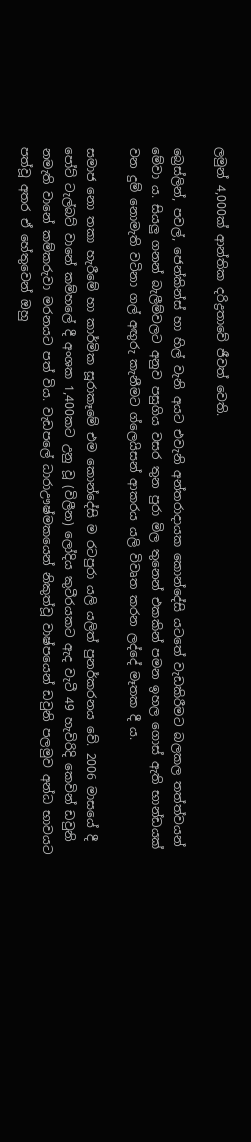ලමුන් 4,000ක් ආන්තික දරිද්‍රතාවේ ජීවත් වෙති.

බ්‍රෙස්ලින්, පවල්, ජෙන්කින්ස් හා හිල් වැනි අයට එවැනි අන්තරාදායක කොන්දේසි යටතේ වැඩකිරීමට බලකල තත්ත්වයන් මේවා ය. සියලු ගනන් බැලීම්වලට අනුව පසුගිය වසර තුන පුරා මිල තුනෙන් එකකින් පමන ඉහල ගොස් ඇති භාන්ඩයක් වන දුම් නොමැති වටිනා ගල් අඟුරු කැනීමට ග්ලෙයිසන් ආකරය යලි විවෘත කරන ලද්දේ මෑතක දී ය.

සමාජ නො තකා හැරීමේ හා කාර්මික සූරාකෑමේ එම කොන්දේසි ම රටපුරා යලි යලිත් පුනර්කරනය වේ. 2006 මාසයේ දී පෝට් ටැල්බට් වානේ කම්හලේ දී අංශක 1,400කට උනු වූ (විලීන) ලෝදිය කුටීරයකට ඇද වැටී 49 හැවිරිදි කෙවින් ඩවුනි නමැති වානේ කම්කරුවා මරනයට පත් විය. වැඩපලේ ධාරාඌෂ්මකයෙන් නිකුත්වූ වාෂ්පයෙන් ඩවුනි පලමුව අන්ධ භාවයට පත්වූ අතර ඒ හේතුවෙන් ඔහු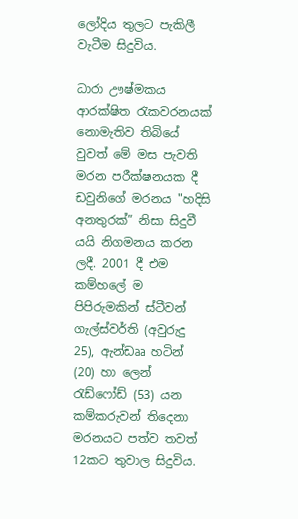ලෝදිය තුලට පැකිලී වැටීම සිදුවිය.

ධාරා ඌෂ්මකය ආරක්ෂිත රැකවරනයක් නොමැතිව තිබියේ වුවත් මේ මස පැවති මරන පරීක්ෂනයක දී ඩවුනිගේ මරනය "හදිසි අනතුරක්” නිසා සිදුවී යයි නිගමනය කරන ලදී. 2001 දී එම කම්හලේ ම පිපිරුමකින් ස්ටීවන් ගැල්ස්වර්ති (අවුරුදු 25), ඇන්ඩෲ හටින් (20) හා ලෙන් රැඩ්ෆෝඩ් (53) යන කම්කරුවන් තිදෙනා මරනයට පත්ව තවත් 12කට තුවාල සිදුවිය.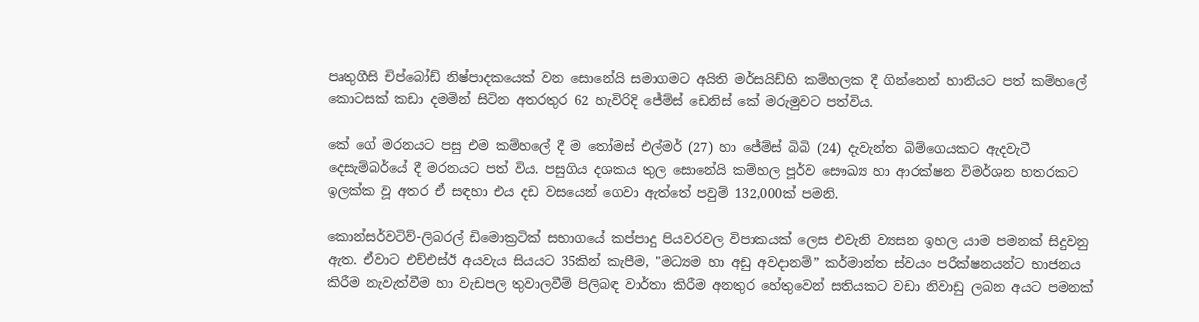පෘතුගීසි චිප්බෝඩ් නිෂ්පාදකයෙක් වන සොනේයි සමාගමට අයිති මර්සයිඩ්හි කම්හලක දී ගින්නෙන් හානියට පත් කම්හලේ කොටසක් කඩා දමමින් සිටින අතරතුර 62 හැවිරිදි ජේම්ස් ඩෙනිස් කේ මරුමුවට පත්විය.

කේ ගේ මරනයට පසු එම කම්හලේ දී ම තෝමස් එල්මර් (27) හා ජේම්ස් බිබි (24) දැවැන්ත බිම්ගෙයකට ඇදවැටී දෙසැම්බර්යේ දී මරනයට පත් විය. පසුගිය දශකය තුල සොනේයි කම්හල පූර්ව සෞඛ්‍ය හා ආරක්ෂන විමර්ශන හතරකට ඉලක්ක වූ අතර ඒ සඳහා එය දඩ වසයෙන් ගෙවා ඇත්තේ පවුම් 132,000ක් පමනි.

කොන්සර්වටිව්-ලිබරල් ඩිමොක්‍රටික් සභාගයේ කප්පාදු පියවරවල විපාකයක් ලෙස එවැනි ව්‍යසන ඉහල යාම පමනක් සිදුවනු ඇත. ඒවාට එච්එස්ඊ අයවැය සියයට 35කින් කැපීම, "මධ්‍යම හා අඩු අවදානම්” කර්මාන්ත ස්වයං පරීක්ෂනයන්ට භාජනය කිරීම නැවැත්වීම හා වැඩපල තුවාලවීම් පිලිබඳ වාර්තා කිරීම අනතුර හේතුවෙන් සතියකට වඩා නිවාඩු ලබන අයට පමනක්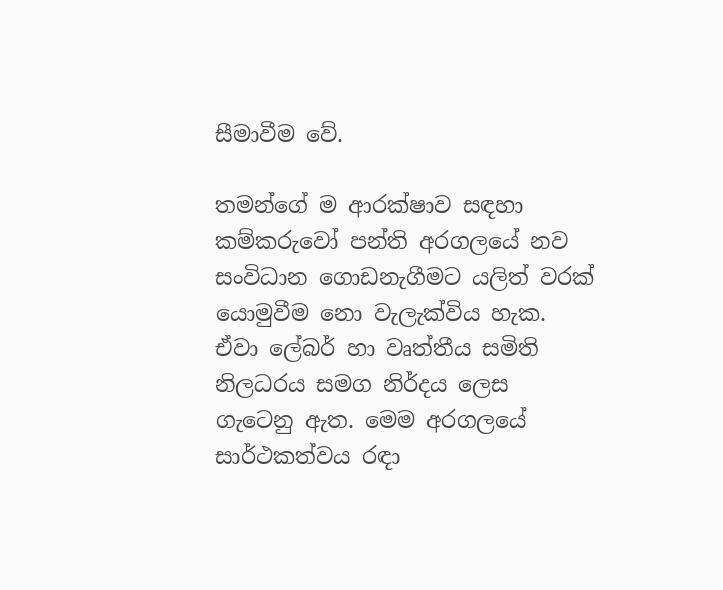සීමාවීම වේ.

තමන්ගේ ම ආරක්ෂාව සඳහා කම්කරුවෝ පන්ති අරගලයේ නව සංවිධාන ගොඩනැගීමට යලිත් වරක් යොමුවීම නො වැලැක්විය හැක. ඒවා ලේබර් හා වෘත්තීය සමිති නිලධරය සමග නිර්දය ලෙස ගැටෙනු ඇත. මෙම අරගලයේ සාර්ථකත්වය රඳා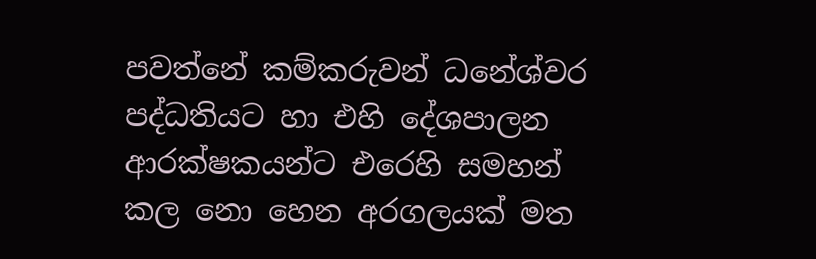පවත්නේ කම්කරුවන් ධනේශ්වර පද්ධතියට හා එහි දේශපාලන ආරක්ෂකයන්ට එරෙහි සමහන් කල නො හෙන අරගලයක් මත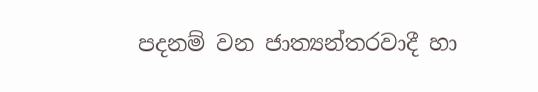පදනම් වන ජාත්‍යන්තරවාදී හා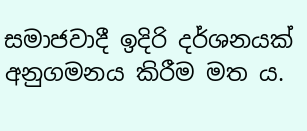සමාජවාදී ඉදිරි දර්ශනයක් අනුගමනය කිරීම මත ය.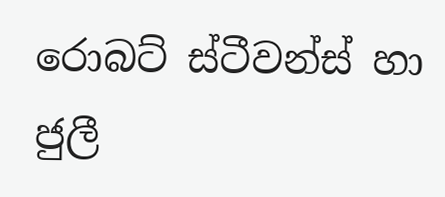රොබට් ස්ටීවන්ස් හා ජුලී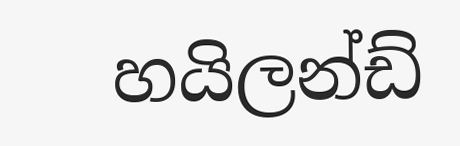හයිලන්ඩ්